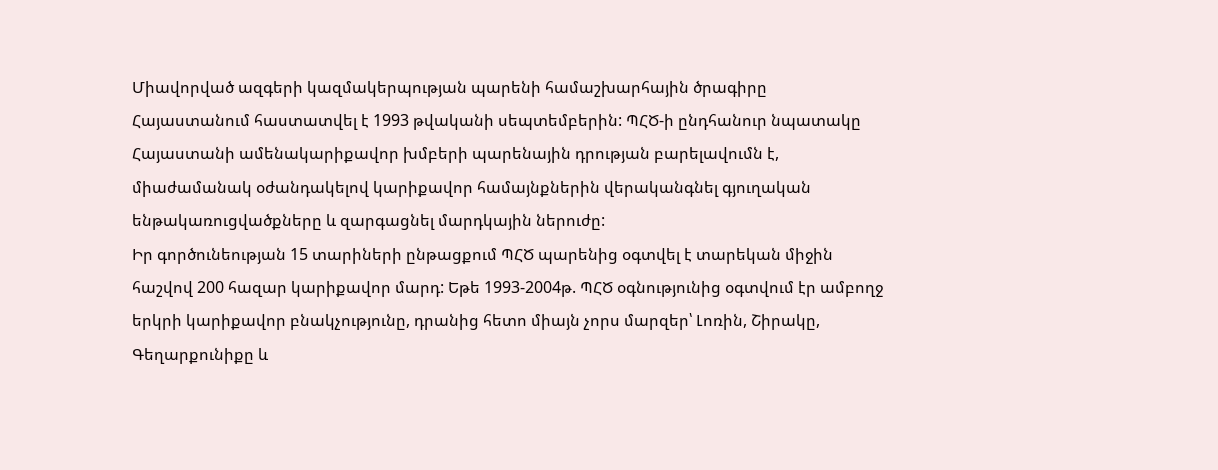Միավորված ազգերի կազմակերպության պարենի համաշխարհային ծրագիրը Հայաստանում հաստատվել է 1993 թվականի սեպտեմբերին: ՊՀԾ-ի ընդհանուր նպատակը Հայաստանի ամենակարիքավոր խմբերի պարենային դրության բարելավումն է, միաժամանակ օժանդակելով կարիքավոր համայնքներին վերականգնել գյուղական ենթակառուցվածքները և զարգացնել մարդկային ներուժը:
Իր գործունեության 15 տարիների ընթացքում ՊՀԾ պարենից օգտվել է տարեկան միջին հաշվով 200 հազար կարիքավոր մարդ: Եթե 1993-2004թ. ՊՀԾ օգնությունից օգտվում էր ամբողջ երկրի կարիքավոր բնակչությունը, դրանից հետո միայն չորս մարզեր՝ Լոռին, Շիրակը, Գեղարքունիքը և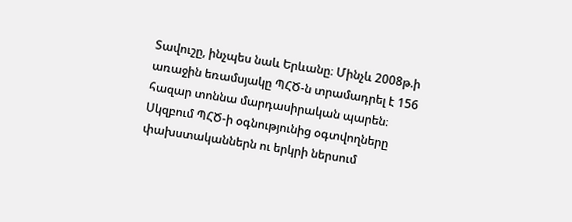Տավուշը, ինչպես նաև Երևանը։ Մինչև 2008թ.ի առաջին եռամսյակը ՊՀԾ-ն տրամադրել է 156 հազար տոննա մարդասիրական պարեն։
Սկզբում ՊՀԾ-ի օգնությունից օգտվողները փախստականներն ու երկրի ներսում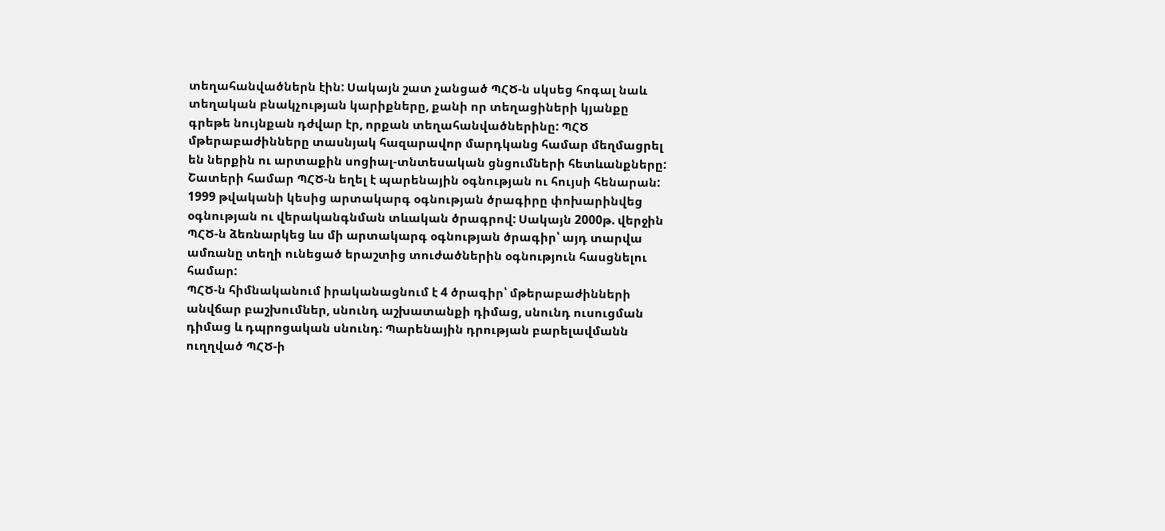տեղահանվածներն էին: Սակայն շատ չանցած ՊՀԾ-ն սկսեց հոգալ նաև տեղական բնակչության կարիքները, քանի որ տեղացիների կյանքը գրեթե նույնքան դժվար էր, որքան տեղահանվածներինը: ՊՀԾ մթերաբաժինները տասնյակ հազարավոր մարդկանց համար մեղմացրել են ներքին ու արտաքին սոցիալ-տնտեսական ցնցումների հետևանքները: Շատերի համար ՊՀԾ-ն եղել է պարենային օգնության ու հույսի հենարան:
1999 թվականի կեսից արտակարգ օգնության ծրագիրը փոխարինվեց օգնության ու վերականգնման տևական ծրագրով: Սակայն 2000թ. վերջին ՊՀԾ-ն ձեռնարկեց ևս մի արտակարգ օգնության ծրագիր՝ այդ տարվա ամռանը տեղի ունեցած երաշտից տուժածներին օգնություն հասցնելու համար:
ՊՀԾ-ն հիմնականում իրականացնում է 4 ծրագիր՝ մթերաբաժինների անվճար բաշխումներ, սնունդ աշխատանքի դիմաց, սնունդ ուսուցման դիմաց և դպրոցական սնունդ։ Պարենային դրության բարելավմանն ուղղված ՊՀԾ-ի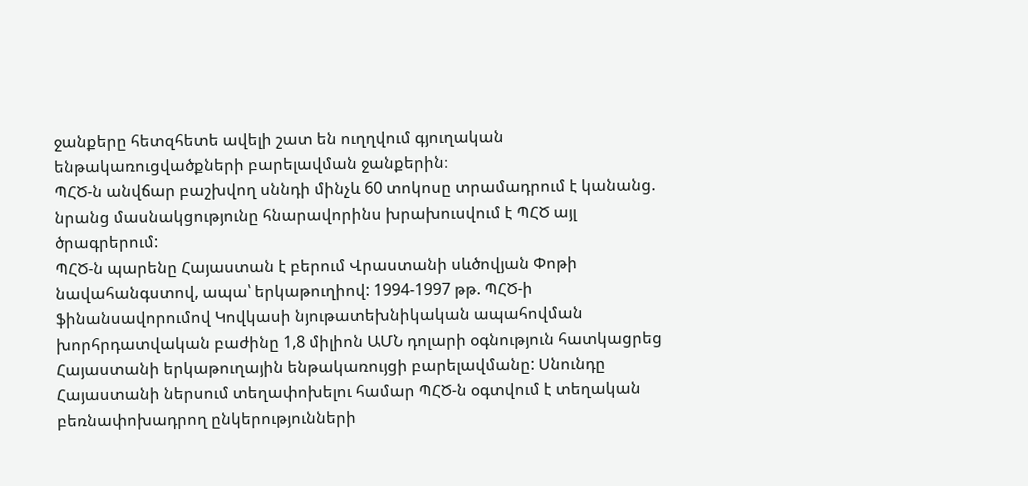ջանքերը հետզհետե ավելի շատ են ուղղվում գյուղական ենթակառուցվածքների բարելավման ջանքերին։
ՊՀԾ-ն անվճար բաշխվող սննդի մինչև 60 տոկոսը տրամադրում է կանանց. նրանց մասնակցությունը հնարավորինս խրախուսվում է ՊՀԾ այլ ծրագրերում:
ՊՀԾ-ն պարենը Հայաստան է բերում Վրաստանի սևծովյան Փոթի նավահանգստով, ապա՝ երկաթուղիով: 1994-1997 թթ. ՊՀԾ-ի ֆինանսավորումով Կովկասի նյութատեխնիկական ապահովման խորհրդատվական բաժինը 1,8 միլիոն ԱՄՆ դոլարի օգնություն հատկացրեց Հայաստանի երկաթուղային ենթակառույցի բարելավմանը: Սնունդը Հայաստանի ներսում տեղափոխելու համար ՊՀԾ-ն օգտվում է տեղական բեռնափոխադրող ընկերությունների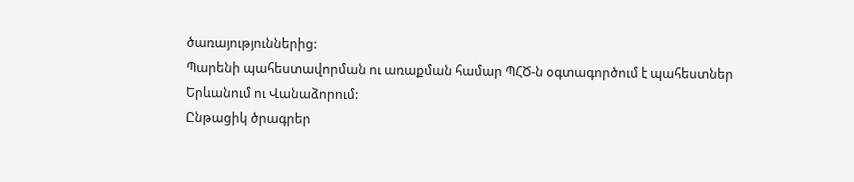ծառայություններից:
Պարենի պահեստավորման ու առաքման համար ՊՀԾ-ն օգտագործում է պահեստներ Երևանում ու Վանաձորում:
Ընթացիկ ծրագրեր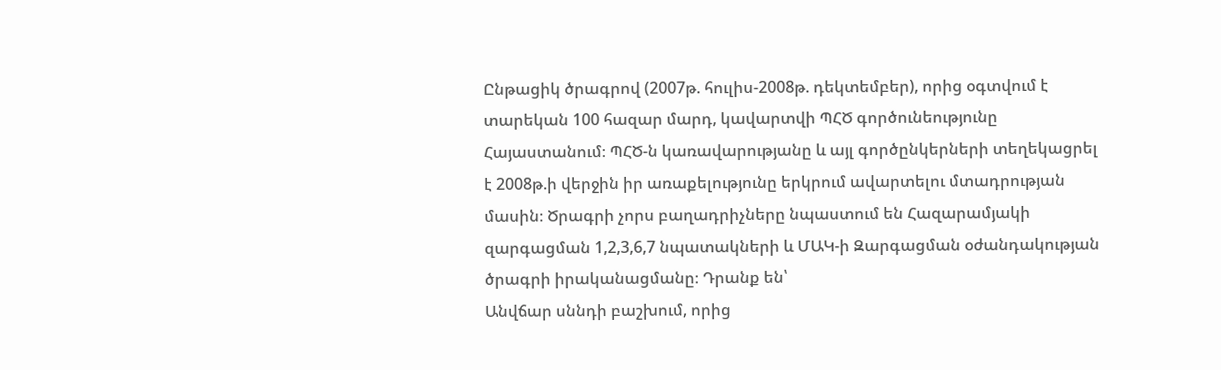Ընթացիկ ծրագրով (2007թ. հուլիս-2008թ. դեկտեմբեր), որից օգտվում է տարեկան 100 հազար մարդ, կավարտվի ՊՀԾ գործունեությունը Հայաստանում։ ՊՀԾ-ն կառավարությանը և այլ գործընկերների տեղեկացրել է 2008թ.ի վերջին իր առաքելությունը երկրում ավարտելու մտադրության մասին։ Ծրագրի չորս բաղադրիչները նպաստում են Հազարամյակի զարգացման 1,2,3,6,7 նպատակների և ՄԱԿ-ի Զարգացման օժանդակության ծրագրի իրականացմանը։ Դրանք են՝
Անվճար սննդի բաշխում, որից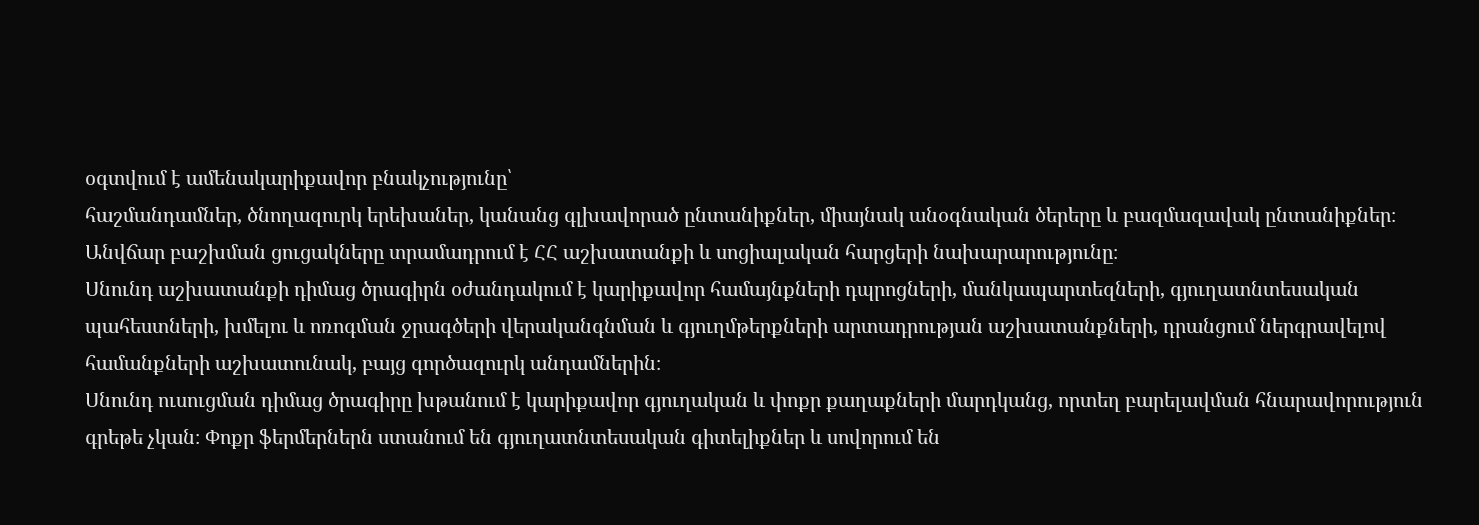օգտվում է ամենակարիքավոր բնակչությունը՝
հաշմանդամներ, ծնողազուրկ երեխաներ, կանանց գլխավորած ընտանիքներ, միայնակ անօգնական ծերերը և բազմազավակ ընտանիքներ։ Անվճար բաշխման ցուցակները տրամադրում է ՀՀ աշխատանքի և սոցիալական հարցերի նախարարությունը։
Սնունդ աշխատանքի դիմաց ծրագիրն օժանդակում է կարիքավոր համայնքների դպրոցների, մանկապարտեզների, գյուղատնտեսական պահեստների, խմելու և ոռոգման ջրագծերի վերականգնման և գյուղմթերքների արտադրության աշխատանքների, դրանցում ներգրավելով համանքների աշխատունակ, բայց գործազուրկ անդամներին։
Սնունդ ուսուցման դիմաց ծրագիրը խթանում է կարիքավոր գյուղական և փոքր քաղաքների մարդկանց, որտեղ բարելավման հնարավորություն գրեթե չկան։ Փոքր ֆերմերներն ստանում են գյուղատնտեսական գիտելիքներ և սովորում են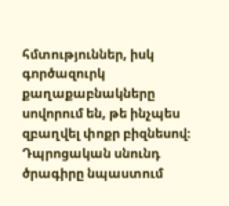հմտություններ, իսկ գործազուրկ քաղաքաբնակները սովորում են, թե ինչպես զբաղվել փոքր բիզնեսով։
Դպրոցական սնունդ ծրագիրը նպաստում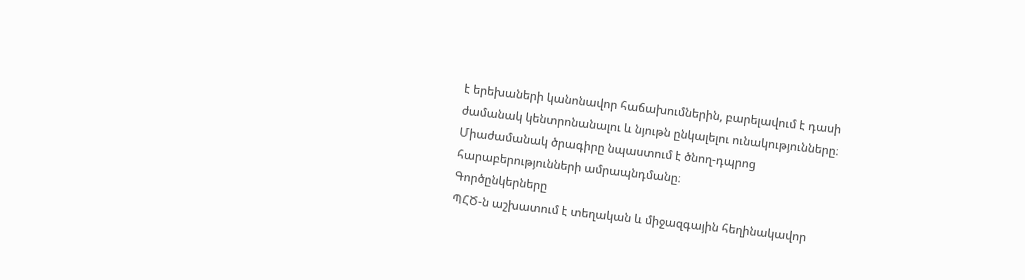է երեխաների կանոնավոր հաճախումներին, բարելավում է դասի ժամանակ կենտրոնանալու և նյութն ընկալելու ունակությունները։ Միաժամանակ ծրագիրը նպաստում է ծնող-դպրոց հարաբերությունների ամրապնդմանը։
Գործընկերները
ՊՀԾ-ն աշխատում է տեղական և միջազգային հեղինակավոր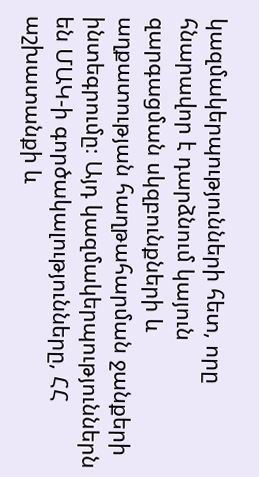կազմակերպությունների հետ, որը հնարավոր է դարձնում կայուն զարգացման սկզբունքների և աղքատության հաղթահարման ջանքերի ինտեգրումը։ Այդ կազմակերպություններն են ՄԱԿ-ի գործակալությունները, ՀՀ աշխատանքի և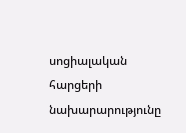սոցիալական հարցերի նախարարությունը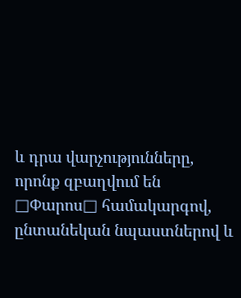և դրա վարչությունները, որոնք զբաղվում են □Փարոս□ համակարգով, ընտանեկան նպաստներով և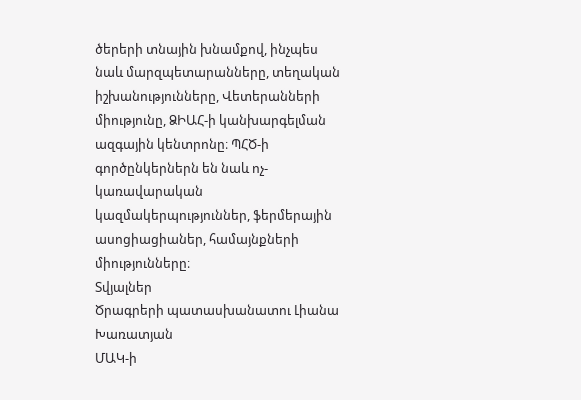ծերերի տնային խնամքով, ինչպես նաև մարզպետարանները, տեղական իշխանությունները, Վետերանների միությունը, ՁԻԱՀ-ի կանխարգելման ազգային կենտրոնը։ ՊՀԾ-ի գործընկերներն են նաև ոչ-կառավարական կազմակերպություններ, ֆերմերային ասոցիացիաներ, համայնքների միությունները։
Տվյալներ
Ծրագրերի պատասխանատու Լիանա Խառատյան
ՄԱԿ-ի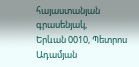հայաստանյան գրասենյակ,
Երևան 0010, Պետրոս Ադամյան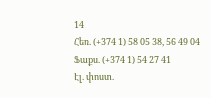14
Հեռ. (+374 1) 58 05 38, 56 49 04
Ֆաքս. (+374 1) 54 27 41
Էլ. փոստ.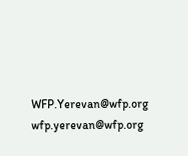WFP.Yerevan@wfp.org wfp.yerevan@wfp.org